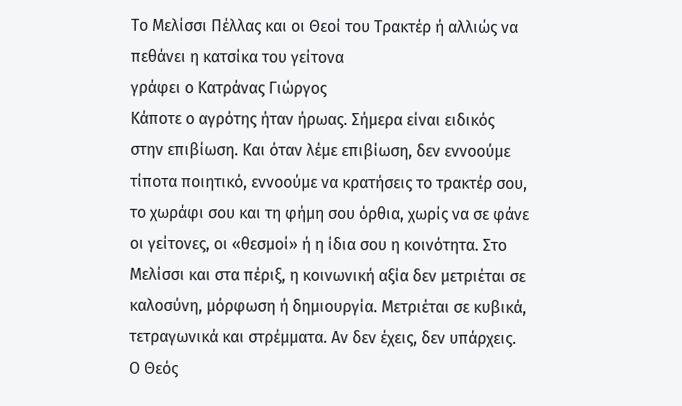Το Μελίσσι Πέλλας και οι Θεοί του Τρακτέρ ή αλλιώς να πεθάνει η κατσίκα του γείτονα
γράφει ο Κατράνας Γιώργος
Κάποτε ο αγρότης ήταν ήρωας. Σήμερα είναι ειδικός στην επιβίωση. Και όταν λέμε επιβίωση, δεν εννοούμε τίποτα ποιητικό, εννοούμε να κρατήσεις το τρακτέρ σου, το χωράφι σου και τη φήμη σου όρθια, χωρίς να σε φάνε οι γείτονες, οι «θεσμοί» ή η ίδια σου η κοινότητα. Στο Μελίσσι και στα πέριξ, η κοινωνική αξία δεν μετριέται σε καλοσύνη, μόρφωση ή δημιουργία. Μετριέται σε κυβικά, τετραγωνικά και στρέμματα. Αν δεν έχεις, δεν υπάρχεις. Ο Θεός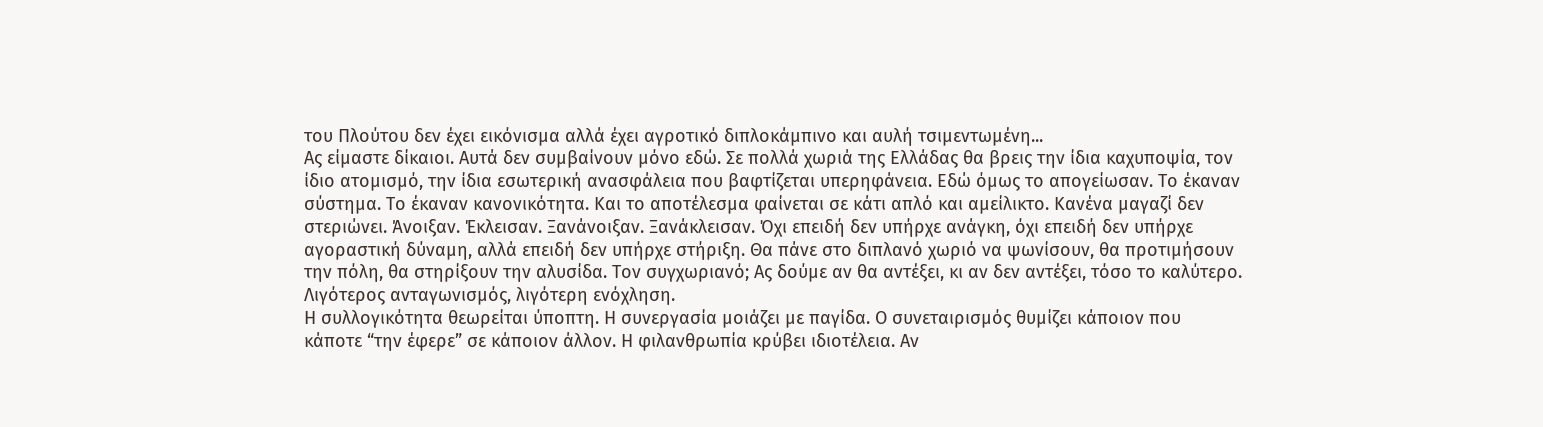του Πλούτου δεν έχει εικόνισμα αλλά έχει αγροτικό διπλοκάμπινο και αυλή τσιμεντωμένη...
Ας είμαστε δίκαιοι. Αυτά δεν συμβαίνουν μόνο εδώ. Σε πολλά χωριά της Ελλάδας θα βρεις την ίδια καχυποψία, τον ίδιο ατομισμό, την ίδια εσωτερική ανασφάλεια που βαφτίζεται υπερηφάνεια. Εδώ όμως το απογείωσαν. Το έκαναν σύστημα. Το έκαναν κανονικότητα. Και το αποτέλεσμα φαίνεται σε κάτι απλό και αμείλικτο. Κανένα μαγαζί δεν στεριώνει. Άνοιξαν. Έκλεισαν. Ξανάνοιξαν. Ξανάκλεισαν. Όχι επειδή δεν υπήρχε ανάγκη, όχι επειδή δεν υπήρχε αγοραστική δύναμη, αλλά επειδή δεν υπήρχε στήριξη. Θα πάνε στο διπλανό χωριό να ψωνίσουν, θα προτιμήσουν την πόλη, θα στηρίξουν την αλυσίδα. Τον συγχωριανό; Ας δούμε αν θα αντέξει, κι αν δεν αντέξει, τόσο το καλύτερο. Λιγότερος ανταγωνισμός, λιγότερη ενόχληση.
Η συλλογικότητα θεωρείται ύποπτη. Η συνεργασία μοιάζει με παγίδα. Ο συνεταιρισμός θυμίζει κάποιον που κάποτε “την έφερε” σε κάποιον άλλον. Η φιλανθρωπία κρύβει ιδιοτέλεια. Αν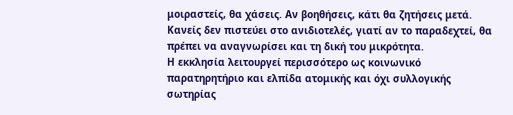μοιραστείς, θα χάσεις. Αν βοηθήσεις, κάτι θα ζητήσεις μετά. Κανείς δεν πιστεύει στο ανιδιοτελές, γιατί αν το παραδεχτεί, θα πρέπει να αναγνωρίσει και τη δική του μικρότητα.
Η εκκλησία λειτουργεί περισσότερο ως κοινωνικό παρατηρητήριο και ελπίδα ατομικής και όχι συλλογικής σωτηρίας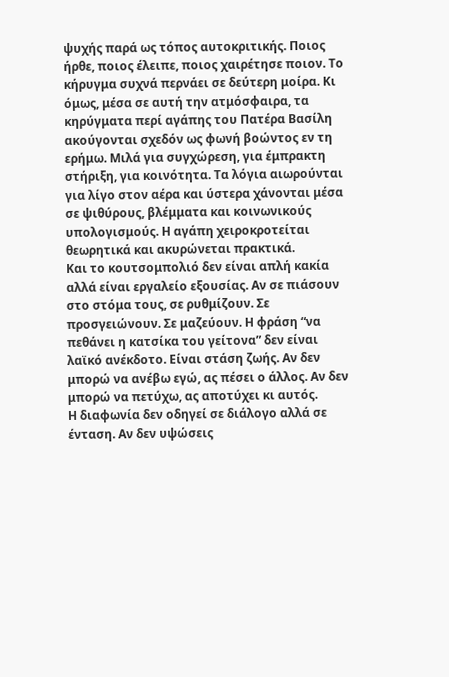ψυχής παρά ως τόπος αυτοκριτικής. Ποιος ήρθε, ποιος έλειπε, ποιος χαιρέτησε ποιον. Το κήρυγμα συχνά περνάει σε δεύτερη μοίρα. Κι όμως, μέσα σε αυτή την ατμόσφαιρα, τα κηρύγματα περί αγάπης του Πατέρα Βασίλη ακούγονται σχεδόν ως φωνή βοώντος εν τη ερήμω. Μιλά για συγχώρεση, για έμπρακτη στήριξη, για κοινότητα. Τα λόγια αιωρούνται για λίγο στον αέρα και ύστερα χάνονται μέσα σε ψιθύρους, βλέμματα και κοινωνικούς υπολογισμούς. Η αγάπη χειροκροτείται θεωρητικά και ακυρώνεται πρακτικά.
Και το κουτσομπολιό δεν είναι απλή κακία αλλά είναι εργαλείο εξουσίας. Αν σε πιάσουν στο στόμα τους, σε ρυθμίζουν. Σε προσγειώνουν. Σε μαζεύουν. Η φράση “να πεθάνει η κατσίκα του γείτονα” δεν είναι λαϊκό ανέκδοτο. Είναι στάση ζωής. Αν δεν μπορώ να ανέβω εγώ, ας πέσει ο άλλος. Αν δεν μπορώ να πετύχω, ας αποτύχει κι αυτός.
Η διαφωνία δεν οδηγεί σε διάλογο αλλά σε ένταση. Αν δεν υψώσεις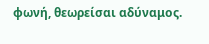φωνή, θεωρείσαι αδύναμος.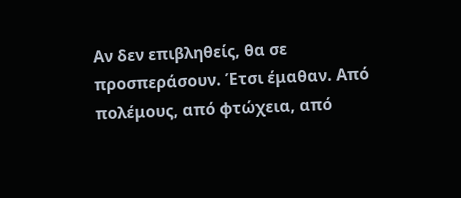Αν δεν επιβληθείς, θα σε προσπεράσουν. Έτσι έμαθαν. Από πολέμους, από φτώχεια, από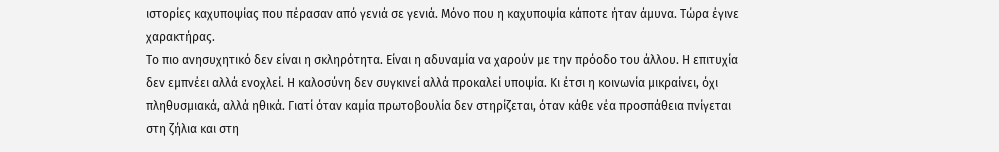ιστορίες καχυποψίας που πέρασαν από γενιά σε γενιά. Μόνο που η καχυποψία κάποτε ήταν άμυνα. Τώρα έγινε χαρακτήρας.
Το πιο ανησυχητικό δεν είναι η σκληρότητα. Είναι η αδυναμία να χαρούν με την πρόοδο του άλλου. Η επιτυχία δεν εμπνέει αλλά ενοχλεί. Η καλοσύνη δεν συγκινεί αλλά προκαλεί υποψία. Κι έτσι η κοινωνία μικραίνει, όχι πληθυσμιακά, αλλά ηθικά. Γιατί όταν καμία πρωτοβουλία δεν στηρίζεται, όταν κάθε νέα προσπάθεια πνίγεται στη ζήλια και στη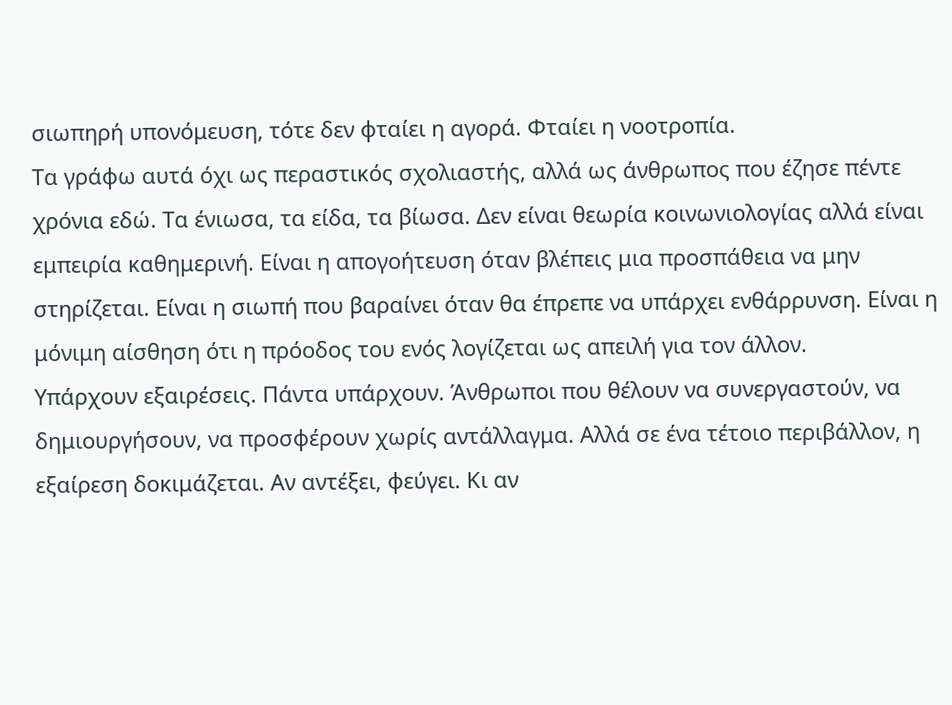σιωπηρή υπονόμευση, τότε δεν φταίει η αγορά. Φταίει η νοοτροπία.
Τα γράφω αυτά όχι ως περαστικός σχολιαστής, αλλά ως άνθρωπος που έζησε πέντε χρόνια εδώ. Τα ένιωσα, τα είδα, τα βίωσα. Δεν είναι θεωρία κοινωνιολογίας αλλά είναι εμπειρία καθημερινή. Είναι η απογοήτευση όταν βλέπεις μια προσπάθεια να μην στηρίζεται. Είναι η σιωπή που βαραίνει όταν θα έπρεπε να υπάρχει ενθάρρυνση. Είναι η μόνιμη αίσθηση ότι η πρόοδος του ενός λογίζεται ως απειλή για τον άλλον.
Υπάρχουν εξαιρέσεις. Πάντα υπάρχουν. Άνθρωποι που θέλουν να συνεργαστούν, να δημιουργήσουν, να προσφέρουν χωρίς αντάλλαγμα. Αλλά σε ένα τέτοιο περιβάλλον, η εξαίρεση δοκιμάζεται. Αν αντέξει, φεύγει. Κι αν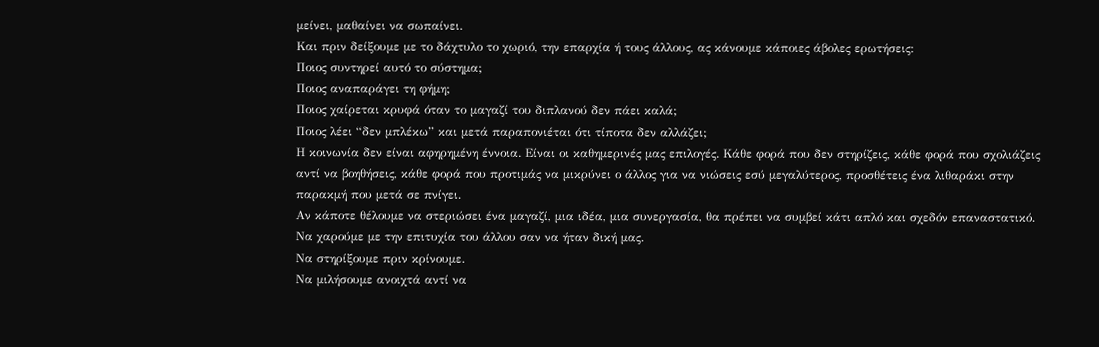μείνει, μαθαίνει να σωπαίνει.
Και πριν δείξουμε με το δάχτυλο το χωριό, την επαρχία ή τους άλλους, ας κάνουμε κάποιες άβολες ερωτήσεις:
Ποιος συντηρεί αυτό το σύστημα;
Ποιος αναπαράγει τη φήμη;
Ποιος χαίρεται κρυφά όταν το μαγαζί του διπλανού δεν πάει καλά;
Ποιος λέει “δεν μπλέκω” και μετά παραπονιέται ότι τίποτα δεν αλλάζει;
Η κοινωνία δεν είναι αφηρημένη έννοια. Είναι οι καθημερινές μας επιλογές. Κάθε φορά που δεν στηρίζεις, κάθε φορά που σχολιάζεις αντί να βοηθήσεις, κάθε φορά που προτιμάς να μικρύνει ο άλλος για να νιώσεις εσύ μεγαλύτερος, προσθέτεις ένα λιθαράκι στην παρακμή που μετά σε πνίγει.
Αν κάποτε θέλουμε να στεριώσει ένα μαγαζί, μια ιδέα, μια συνεργασία, θα πρέπει να συμβεί κάτι απλό και σχεδόν επαναστατικό.
Να χαρούμε με την επιτυχία του άλλου σαν να ήταν δική μας.
Να στηρίξουμε πριν κρίνουμε.
Να μιλήσουμε ανοιχτά αντί να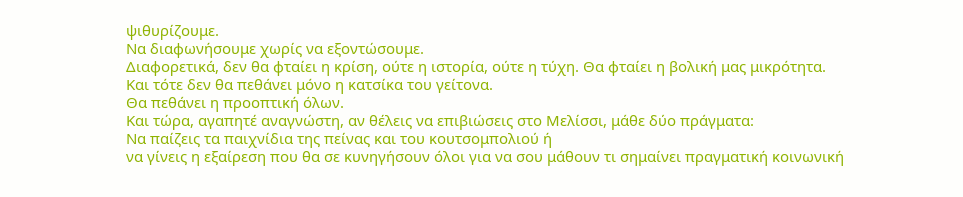ψιθυρίζουμε.
Να διαφωνήσουμε χωρίς να εξοντώσουμε.
Διαφορετικά, δεν θα φταίει η κρίση, ούτε η ιστορία, ούτε η τύχη. Θα φταίει η βολική μας μικρότητα.
Και τότε δεν θα πεθάνει μόνο η κατσίκα του γείτονα.
Θα πεθάνει η προοπτική όλων.
Και τώρα, αγαπητέ αναγνώστη, αν θέλεις να επιβιώσεις στο Μελίσσι, μάθε δύο πράγματα:
Να παίζεις τα παιχνίδια της πείνας και του κουτσομπολιού ή
να γίνεις η εξαίρεση που θα σε κυνηγήσουν όλοι για να σου μάθουν τι σημαίνει πραγματική κοινωνική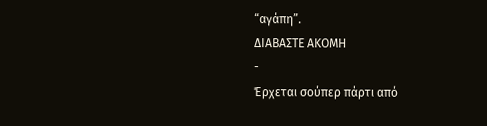“αγάπη”.
ΔΙΑΒΑΣΤΕ ΑΚΟΜΗ
-
Έρχεται σούπερ πάρτι από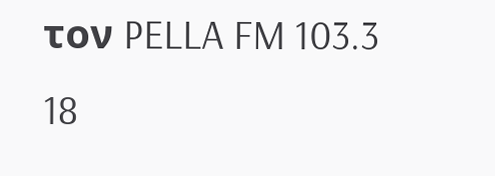τον PELLA FM 103.3
18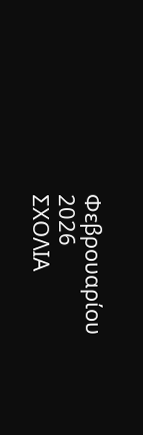Φεβρουαρίου 2026
ΣΧΟΛΙΑ